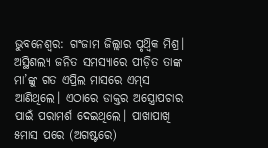ଭୁବନେଶ୍ବର: ଗଂଜାମ ଜିଲ୍ଲାର ପୃଥ୍ବିକ ମିଶ୍ର। ଅସ୍ଥିଶଲ୍ୟ ଜନିତ ସମସ୍ୟା‌ରେ ପୀଡ଼ିତ ତାଙ୍କ ମା’ଙ୍କୁ ଗତ ଏପ୍ରିଲ ମାସରେ ଏମ୍‌ସ ଆଣିଥିଲେ। ଏଠାରେ ଡାକ୍ତର ଅସ୍ତ୍ରୋପଚାର ପାଇଁ ପରାମର୍ଶ ଦେଇଥିଲେ। ପାଖାପାଖି ୫ମାସ ପରେ (ଅଗଷ୍ଟରେ)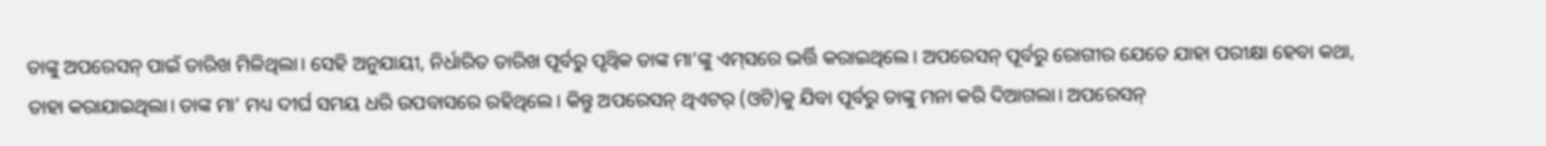ତାଙ୍କୁ ଅପରେସନ୍‌ ପାଇଁ ତାରିଖ ମିଳିଥିଲା। ସେହି ଅନୁଯାୟୀ, ନିର୍ଧାରିତ ତାରିଖ ପୂର୍ବରୁ ପୃଥ୍ବିକ ତାଙ୍କ ମା’ଙ୍କୁ ଏମ୍‌ସରେ ଭର୍ତ୍ତି କରାଇଥିଲେ। ଅପରେସନ୍‌ ପୂର୍ବରୁ ରୋଗୀର ଯେତେ ଯାହା ପରୀକ୍ଷା ହେବା କଥା, ତାହା କରାଯାଇଥିଲା। ତାଙ୍କ ମା’ ମଧ୍ୟ ଦୀର୍ଘ ସମୟ ଧରି ଉପବାସରେ ରହିଥିଲେ। କିନ୍ତୁ ଅପରେସନ୍‌ ଥିଏଟର୍‌ (ଓଟି)କୁ ଯିବା ପୂର୍ବରୁ ତାଙ୍କୁ ମନା କରି ଦିଆଗଲା। ଅପରେସନ୍‌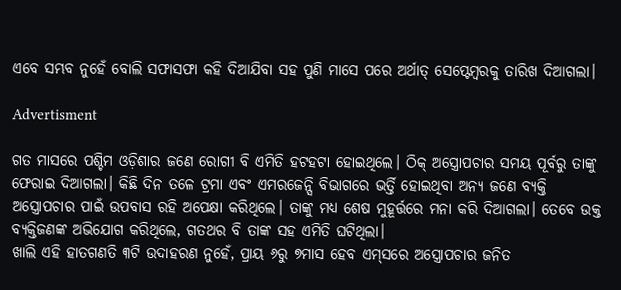ଏବେ ସମ୍ଭବ ନୁହେଁ ବୋଲି ସଫାସଫା କହି ଦିଆଯିବା ସହ ପୁଣି ମାସେ ପରେ ଅର୍ଥାତ୍ ସେପ୍ଟେମ୍ବରକୁ ତାରିଖ ଦିଆଗଲା।

Advertisment

ଗତ ମାସରେ ପଶ୍ଚିମ ଓଡ଼ିଶାର ଜଣେ ରୋଗୀ ବି ଏମିତି ହଟହଟା ହୋଇଥିଲେ। ଠିକ୍‌ ଅସ୍ତ୍ରୋପଚାର ସମୟ ପୂର୍ବରୁ ତାଙ୍କୁ ଫେରାଇ ଦିଆଗଲା। କିଛି ଦିନ ତଳେ ଟ୍ରମା ଏବଂ ଏମରଜେନ୍ସି ବିଭାଗରେ ଭର୍ତ୍ତି ହୋଇଥିବା ଅନ୍ୟ ଜଣେ ବ୍ୟକ୍ତି ଅସ୍ତ୍ରୋପଚାର ପାଇଁ ଉପବାସ ରହି ଅପେକ୍ଷା କରିଥିଲେ। ତାଙ୍କୁ ମଧ୍ୟ ଶେଷ ମୁହୂର୍ତ୍ତରେ ମନା କରି ଦିଆଗଲା। ତେବେ ଉକ୍ତ ବ୍ୟକ୍ତିଜଣଙ୍କ ଅଭିଯୋଗ କରିଥିଲେ, ଗତଥର ବି ତାଙ୍କ ସହ ଏମିତି ଘଟିଥିଲା।
ଖାଲି ଏହି ହାତଗଣତି ୩ଟି ଉଦାହରଣ ନୁହେଁ, ପ୍ରାୟ ୬ରୁ ୭ମାସ ହେବ ଏମ୍‌ସରେ ଅସ୍ତ୍ରୋପଚାର ଜନିତ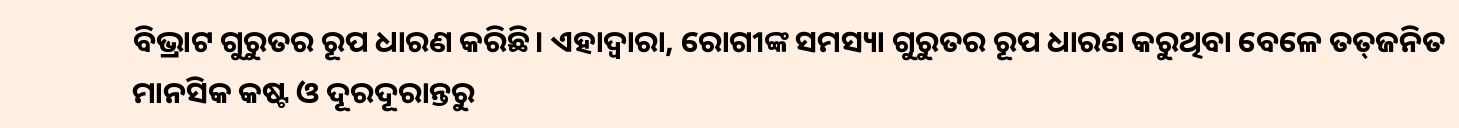ବିଭ୍ରାଟ ଗୁରୁତର ରୂପ ଧାରଣ କରିଛି। ଏହାଦ୍ବାରା, ରୋଗୀଙ୍କ ସମସ୍ୟା ଗୁରୁତର ରୂପ ଧାରଣ କରୁଥିବା ବେଳେ ତତ୍‌ଜନିତ ମାନସିକ କଷ୍ଟ ଓ ଦୂରଦୂରାନ୍ତରୁ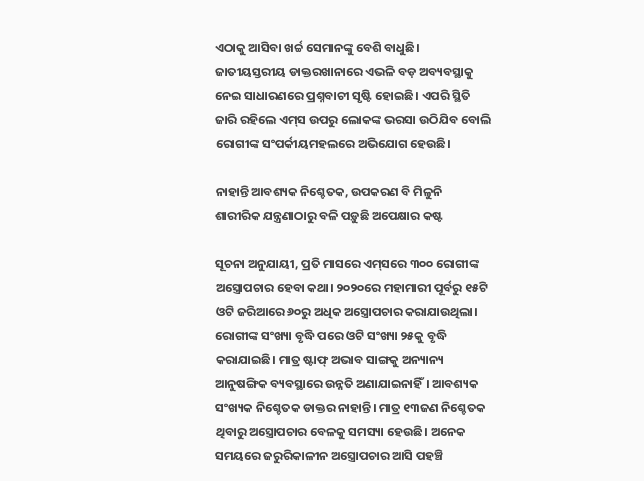ଏଠାକୁ ଆସିବା ଖର୍ଚ୍ଚ ସେମାନଙ୍କୁ ବେଶି ବାଧୁଛି। ଜାତୀୟସ୍ତରୀୟ ଡାକ୍ତରଖାନାରେ ଏଭଳି ବଡ଼ ଅବ୍ୟବସ୍ଥାକୁ ନେଇ ସାଧାରଣରେ ପ୍ରଶ୍ନବାଚୀ ସୃଷ୍ଟି ହୋଇଛି। ଏପରି ସ୍ଥିତି ଜାରି ରହିଲେ ଏମ୍‌ସ ଉପରୁ ଲୋକଙ୍କ ଭରସା ଉଠିଯିବ ବୋଲି ରୋଗୀଙ୍କ ସଂପର୍କୀୟମହଲ‌ରେ ଅଭିଯୋଗ ହେଉଛି।

ନାହାନ୍ତି ଆବଶ୍ୟକ ନିଶ୍ଚେତକ, ଉପକରଣ ବି ମିଳୁନି
ଶାରୀରିକ ଯନ୍ତ୍ରଣାଠାରୁ ବଳି ପଡ଼ୁଛି ଅପେକ୍ଷାର କଷ୍ଟ

ସୂଚନା ଅନୁଯାୟୀ, ପ୍ରତି ମାସରେ ଏମ୍‌ସରେ ୩୦୦ ରୋଗୀଙ୍କ ଅସ୍ତ୍ରୋପଚାର ହେବା କଥା। ୨୦୨୦‌ରେ ମହାମାରୀ ପୂର୍ବରୁ ୧୫ଟି ଓଟି ଜରିଆରେ ୬୦ରୁ ଅଧିକ ଅସ୍ତ୍ରୋପଚାର କରାଯାଉଥିଲା। ରୋଗୀଙ୍କ ସଂଖ୍ୟା ବୃଦ୍ଧି ପରେ ଓଟି ସଂଖ୍ୟା ୨୫କୁ ବୃଦ୍ଧି କରାଯାଇଛି। ମାତ୍ର ଷ୍ଟାଫ୍‌ ଅଭାବ ସାଙ୍ଗକୁ ଅନ୍ୟାନ୍ୟ ଆନୁଷଙ୍ଗିକ ବ୍ୟବସ୍ଥାରେ ଉନ୍ନତି ଅଣାଯାଇନାହିଁ। ଆବଶ୍ୟକ ସଂଖ୍ୟକ ନିଶ୍ଚେତକ ଡାକ୍ତର ନାହାନ୍ତି। ମାତ୍ର ୧୩ଜଣ ନିଶ୍ଚେତକ ଥିବାରୁ ଅସ୍ତ୍ରୋପଚାର ବେଳକୁ ସମସ୍ୟା ହେଉଛି। ଅନେକ ସମୟରେ ଜରୁରିକାଳୀନ ଅସ୍ତ୍ରୋପଚାର ଆସି ପହଞ୍ଚି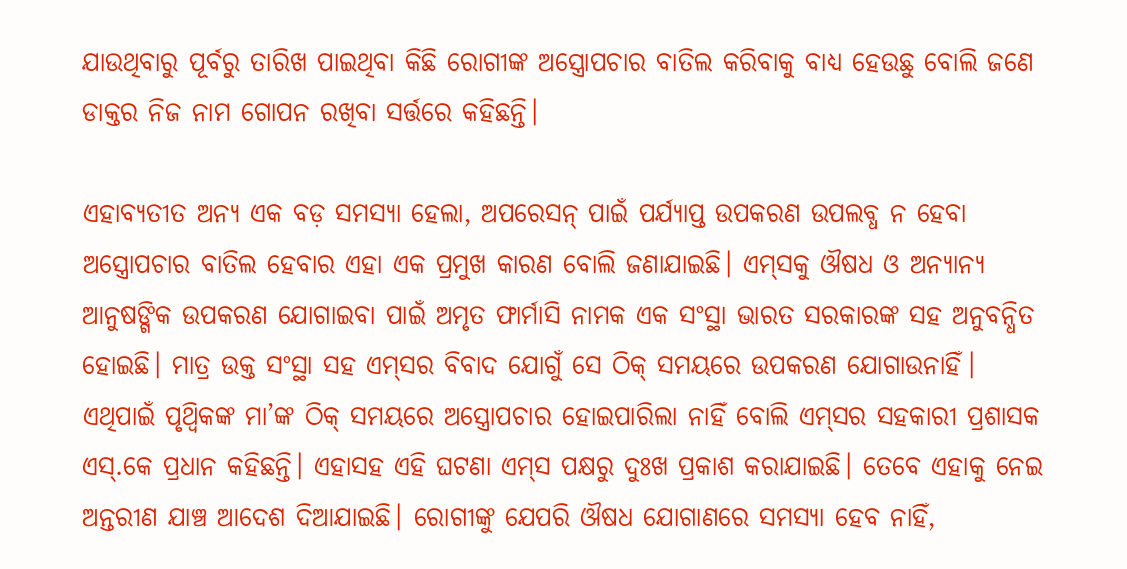ଯାଉଥିବାରୁ ପୂର୍ବରୁ ତାରିଖ ପାଇଥିବା କିଛି ରୋଗୀଙ୍କ ଅସ୍ତ୍ରୋପଚାର ବାତିଲ କରିବାକୁ ବାଧ୍ୟ ହେଉଛୁ ବୋଲି ଜଣେ ଡାକ୍ତର ନିଜ ନାମ ଗୋପନ ରଖିବା ସର୍ତ୍ତରେ କହିଛନ୍ତି।

ଏହାବ୍ୟତୀତ ଅନ୍ୟ ଏକ ବଡ଼ ସମସ୍ୟା ହେଲା, ଅପରେସନ୍‌ ପାଇଁ ପର୍ଯ୍ୟାପ୍ତ ଉପକରଣ ଉପଲବ୍ଧ ନ ହେବା ଅସ୍ତ୍ରୋପଚାର ବାତିଲ ହେବାର ଏହା ଏକ ପ୍ରମୁଖ କାରଣ ବୋଲି ଜଣାଯାଇଛି। ଏମ୍‌ସକୁ ଔଷଧ ଓ ଅନ୍ୟାନ୍ୟ ଆନୁଷଙ୍ଗିକ ଉପକରଣ ଯୋଗାଇବା ପାଇଁ ଅମୃତ ଫାର୍ମାସି ନାମକ ଏକ ସଂସ୍ଥା ଭାରତ ସରକାରଙ୍କ ସହ ଅନୁବନ୍ଧିତ ହୋଇଛି। ମାତ୍ର ଉକ୍ତ ସଂସ୍ଥା ସହ ଏମ୍‌ସର ବିବାଦ ଯୋଗୁଁ ସେ ଠିକ୍ ସମୟରେ ଉପକରଣ ଯୋଗାଉନାହିଁ। ଏଥିପାଇଁ ପୃଥ୍ବିକଙ୍କ ମା’ଙ୍କ ଠିକ୍‌ ସମୟରେ ଅସ୍ତ୍ରୋପଚାର ହୋଇପାରିଲା ନାହିଁ ବୋଲି ଏମ୍‌ସର ସହକାରୀ ପ୍ରଶାସକ ଏସ୍‌.କେ ପ୍ରଧାନ କହିଛନ୍ତି। ଏହାସହ ଏହି ଘଟଣା ଏମ୍‌ସ ପକ୍ଷରୁ ଦୁଃଖ ପ୍ରକାଶ କରାଯାଇଛି। ତେବେ ଏହାକୁ ନେଇ ଅନ୍ତରୀଣ ଯାଞ୍ଚ ଆଦେଶ ଦିଆଯାଇଛି। ରୋଗୀଙ୍କୁ ଯେପରି ଔଷଧ ଯୋଗାଣରେ ସମସ୍ୟା ହେବ ନାହିଁ,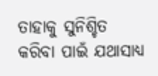ତାହାକୁ ସୁନିଶ୍ଚିତ କରିବା ପାଇଁ ଯଥାସାଧ୍ୟ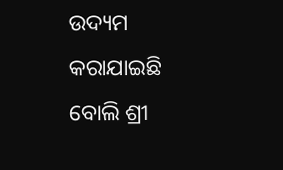ଉଦ୍ୟମ କରାଯାଇଛି ବୋଲି ଶ୍ରୀ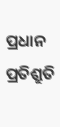ପ୍ରଧାନ ପ୍ରତିଶ୍ରୁତି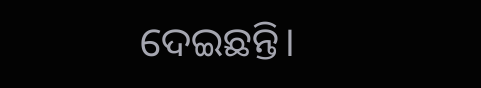ଦେଇଛନ୍ତି।